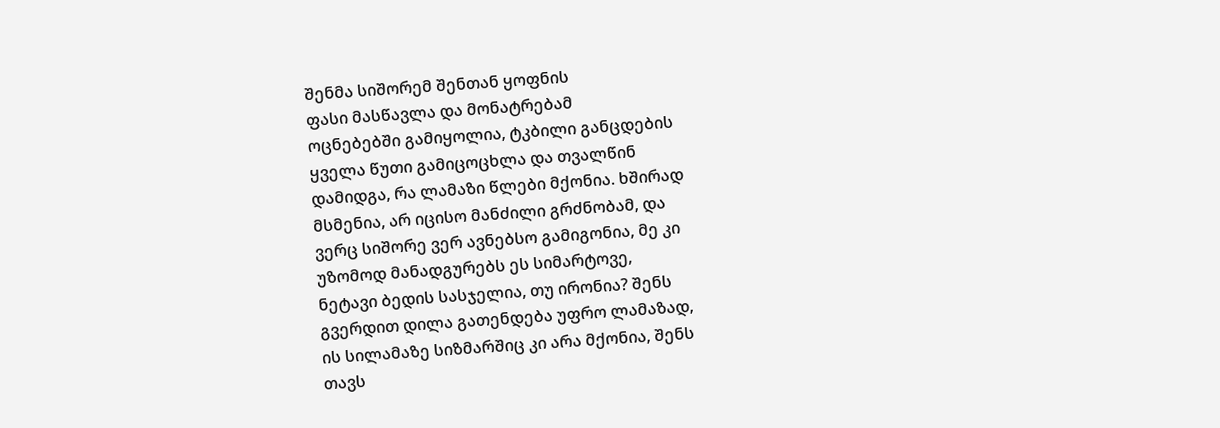შენმა სიშორემ შენთან ყოფნის
ფასი მასწავლა და მონატრებამ
ოცნებებში გამიყოლია, ტკბილი განცდების
ყველა წუთი გამიცოცხლა და თვალწინ
დამიდგა, რა ლამაზი წლები მქონია. ხშირად
მსმენია, არ იცისო მანძილი გრძნობამ, და
ვერც სიშორე ვერ ავნებსო გამიგონია, მე კი
უზომოდ მანადგურებს ეს სიმარტოვე,
ნეტავი ბედის სასჯელია, თუ ირონია? შენს
გვერდით დილა გათენდება უფრო ლამაზად,
ის სილამაზე სიზმარშიც კი არა მქონია, შენს
თავს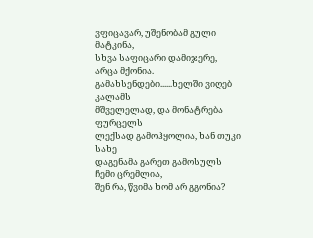ვფიცავარ, უშენობამ გული მატკინა,
სხვა საფიცარი დამიჯერე, არცა მქონია.
გამახსენდები......ხელში ვიღებ კალამს
მშველელად, და მონატრება ფურცელს
ლექსად გამოჰყოლია, ხან თუკი სახე
დაგენამა გარეთ გამოსულს ჩემი ცრემლია,
შენ რა, წვიმა ხომ არ გგონია?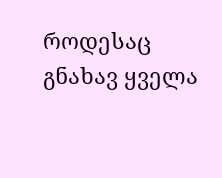როდესაც
გნახავ ყველა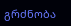გრძნობა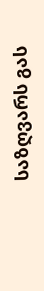საზღვარს გას